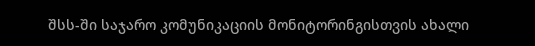შსს-ში საჯარო კომუნიკაციის მონიტორინგისთვის ახალი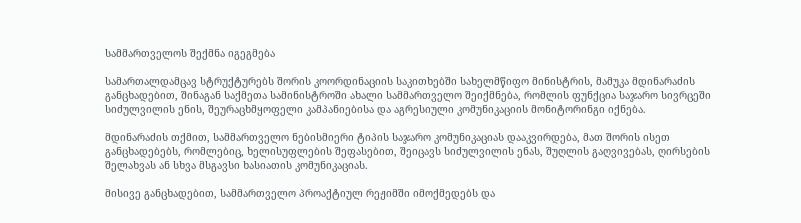სამმართველოს შექმნა იგეგმება

სამართალდამცავ სტრუქტურებს შორის კოორდინაციის საკითხებში სახელმწიფო მინისტრის, მამუკა მდინარაძის განცხადებით, შინაგან საქმეთა სამინისტროში ახალი სამმართველო შეიქმნება, რომლის ფუნქცია საჯარო სივრცეში სიძულვილის ენის, შეურაცხმყოფელი კამპანიებისა და აგრესიული კომუნიკაციის მონიტორინგი იქნება.

მდინარაძის თქმით, სამმართველო ნებისმიერი ტიპის საჯარო კომუნიკაციას დააკვირდება, მათ შორის ისეთ განცხადებებს, რომლებიც, ხელისუფლების შეფასებით, შეიცავს სიძულვილის ენას, შუღლის გაღვივებას, ღირსების შელახვას ან სხვა მსგავსი ხასიათის კომუნიკაციას.

მისივე განცხადებით, სამმართველო პროაქტიულ რეჟიმში იმოქმედებს და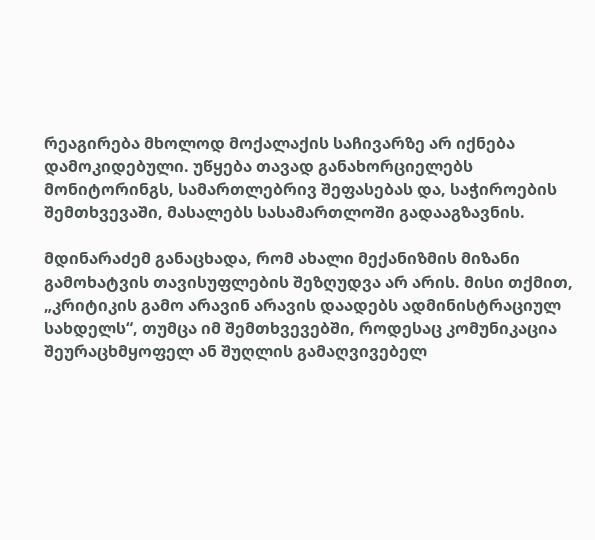რეაგირება მხოლოდ მოქალაქის საჩივარზე არ იქნება დამოკიდებული. უწყება თავად განახორციელებს მონიტორინგს, სამართლებრივ შეფასებას და, საჭიროების შემთხვევაში, მასალებს სასამართლოში გადააგზავნის.

მდინარაძემ განაცხადა, რომ ახალი მექანიზმის მიზანი გამოხატვის თავისუფლების შეზღუდვა არ არის. მისი თქმით, „კრიტიკის გამო არავინ არავის დაადებს ადმინისტრაციულ სახდელს“, თუმცა იმ შემთხვევებში, როდესაც კომუნიკაცია შეურაცხმყოფელ ან შუღლის გამაღვივებელ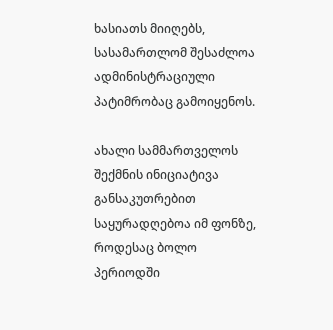ხასიათს მიიღებს, სასამართლომ შესაძლოა ადმინისტრაციული პატიმრობაც გამოიყენოს.

ახალი სამმართველოს შექმნის ინიციატივა განსაკუთრებით საყურადღებოა იმ ფონზე, როდესაც ბოლო პერიოდში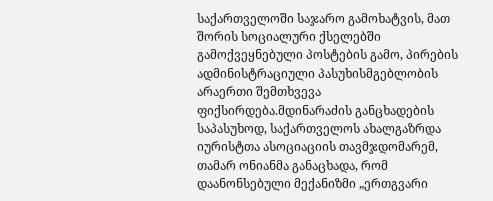საქართველოში საჯარო გამოხატვის, მათ შორის სოციალური ქსელებში გამოქვეყნებული პოსტების გამო, პირების ადმინისტრაციული პასუხისმგებლობის არაერთი შემთხვევა ფიქსირდება.მდინარაძის განცხადების საპასუხოდ, საქართველოს ახალგაზრდა იურისტთა ასოციაციის თავმჯდომარემ, თამარ ონიანმა განაცხადა, რომ დაანონსებული მექანიზმი „ერთგვარი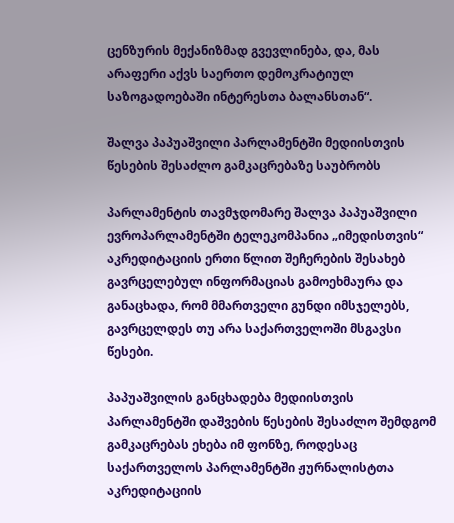ცენზურის მექანიზმად გვევლინება, და, მას არაფერი აქვს საერთო დემოკრატიულ საზოგადოებაში ინტერესთა ბალანსთან“.

შალვა პაპუაშვილი პარლამენტში მედიისთვის წესების შესაძლო გამკაცრებაზე საუბრობს

პარლამენტის თავმჯდომარე შალვა პაპუაშვილი ევროპარლამენტში ტელეკომპანია „იმედისთვის“ აკრედიტაციის ერთი წლით შეჩერების შესახებ გავრცელებულ ინფორმაციას გამოეხმაურა და განაცხადა, რომ მმართველი გუნდი იმსჯელებს, გავრცელდეს თუ არა საქართველოში მსგავსი წესები.

პაპუაშვილის განცხადება მედიისთვის პარლამენტში დაშვების წესების შესაძლო შემდგომ გამკაცრებას ეხება იმ ფონზე, როდესაც საქართველოს პარლამენტში ჟურნალისტთა აკრედიტაციის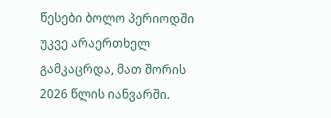წესები ბოლო პერიოდში უკვე არაერთხელ გამკაცრდა, მათ შორის 2026 წლის იანვარში.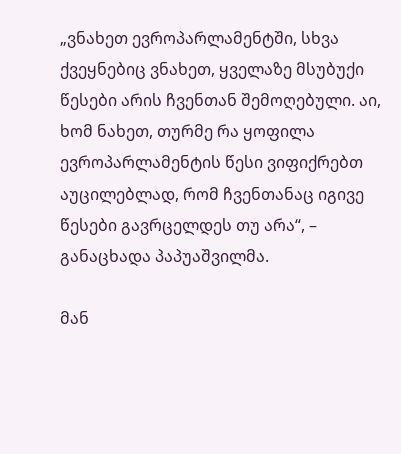„ვნახეთ ევროპარლამენტში, სხვა ქვეყნებიც ვნახეთ, ყველაზე მსუბუქი წესები არის ჩვენთან შემოღებული. აი, ხომ ნახეთ, თურმე რა ყოფილა ევროპარლამენტის წესი ვიფიქრებთ აუცილებლად, რომ ჩვენთანაც იგივე წესები გავრცელდეს თუ არა“, – განაცხადა პაპუაშვილმა.

მან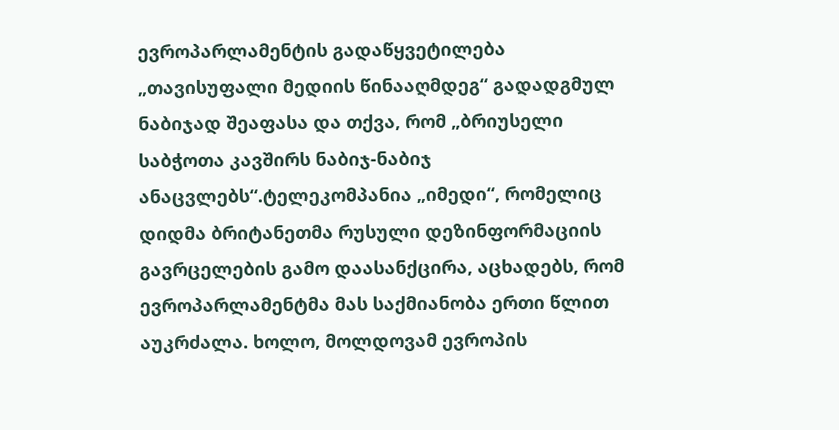ევროპარლამენტის გადაწყვეტილება „თავისუფალი მედიის წინააღმდეგ“ გადადგმულ ნაბიჯად შეაფასა და თქვა, რომ „ბრიუსელი საბჭოთა კავშირს ნაბიჯ-ნაბიჯ ანაცვლებს“.ტელეკომპანია „იმედი“, რომელიც დიდმა ბრიტანეთმა რუსული დეზინფორმაციის გავრცელების გამო დაასანქცირა, აცხადებს, რომ ევროპარლამენტმა მას საქმიანობა ერთი წლით აუკრძალა. ხოლო, მოლდოვამ ევროპის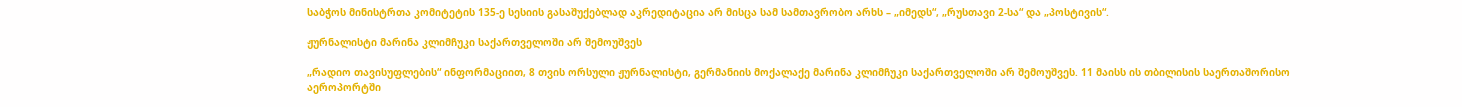საბჭოს მინისტრთა კომიტეტის 135-ე სესიის გასაშუქებლად აკრედიტაცია არ მისცა სამ სამთავრობო არხს – „იმედს“, „რუსთავი 2-სა“ და „პოსტივის“.

ჟურნალისტი მარინა კლიმჩუკი საქართველოში არ შემოუშვეს

„რადიო თავისუფლების“ ინფორმაციით, 8 თვის ორსული ჟურნალისტი, გერმანიის მოქალაქე მარინა კლიმჩუკი საქართველოში არ შემოუშვეს. 11 მაისს ის თბილისის საერთაშორისო აეროპორტში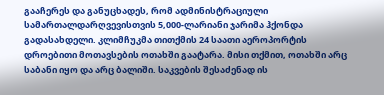გააჩერეს და განუცხადეს, რომ ადმინისტრაციული სამართალდარღვევისთვის 5,000-ლარიანი ჯარიმა ჰქონდა გადასახდელი. კლიმჩუკმა თითქმის 24 საათი აეროპორტის დროებითი მოთავსების ოთახში გაატარა. მისი თქმით, ოთახში არც საბანი იყო და არც ბალიში. საკვების შესაძენად ის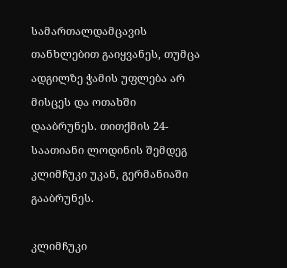სამართალდამცავის თანხლებით გაიყვანეს, თუმცა ადგილზე ჭამის უფლება არ მისცეს და ოთახში დააბრუნეს. თითქმის 24-საათიანი ლოდინის შემდეგ კლიმჩუკი უკან, გერმანიაში გააბრუნეს.

კლიმჩუკი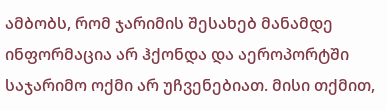ამბობს, რომ ჯარიმის შესახებ მანამდე ინფორმაცია არ ჰქონდა და აეროპორტში საჯარიმო ოქმი არ უჩვენებიათ. მისი თქმით,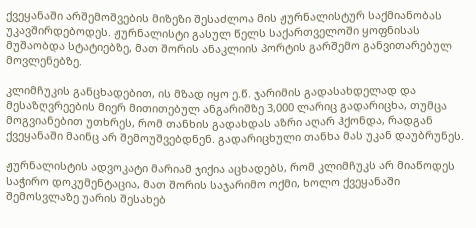ქვეყანაში არშემოშვების მიზეზი შესაძლოა მის ჟურნალისტურ საქმიანობას უკავშირდებოდეს. ჟურნალისტი გასულ წელს საქართველოში ყოფნისას მუშაობდა სტატიებზე, მათ შორის ანაკლიის პორტის გარშემო განვითარებულ მოვლენებზე.

კლიმჩუკის განცხადებით, ის მზად იყო ე.წ. ჯარიმის გადასახდელად და მესაზღვრეების მიერ მითითებულ ანგარიშზე 3,000 ლარიც გადარიცხა, თუმცა მოგვიანებით უთხრეს, რომ თანხის გადახდას აზრი აღარ ჰქონდა, რადგან ქვეყანაში მაინც არ შემოუშვებდნენ. გადარიცხული თანხა მას უკან დაუბრუნეს.

ჟურნალისტის ადვოკატი მარიამ ჯიქია აცხადებს, რომ კლიმჩუკს არ მიაწოდეს საჭირო დოკუმენტაცია, მათ შორის საჯარიმო ოქმი, ხოლო ქვეყანაში შემოსვლაზე უარის შესახებ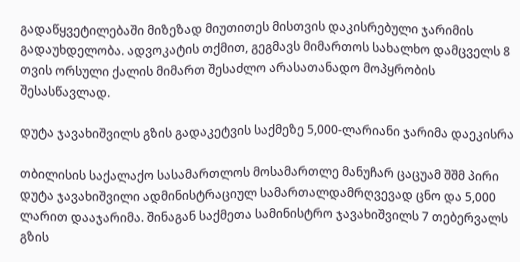გადაწყვეტილებაში მიზეზად მიუთითეს მისთვის დაკისრებული ჯარიმის გადაუხდელობა. ადვოკატის თქმით, გეგმავს მიმართოს სახალხო დამცველს 8 თვის ორსული ქალის მიმართ შესაძლო არასათანადო მოპყრობის შესასწავლად.

დუტა ჯავახიშვილს გზის გადაკეტვის საქმეზე 5,000-ლარიანი ჯარიმა დაეკისრა

თბილისის საქალაქო სასამართლოს მოსამართლე მანუჩარ ცაცუამ შშმ პირი დუტა ჯავახიშვილი ადმინისტრაციულ სამართალდამრღვევად ცნო და 5,000 ლარით დააჯარიმა. შინაგან საქმეთა სამინისტრო ჯავახიშვილს 7 თებერვალს გზის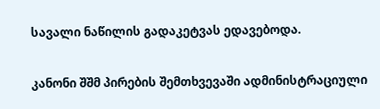სავალი ნაწილის გადაკეტვას ედავებოდა.

კანონი შშმ პირების შემთხვევაში ადმინისტრაციული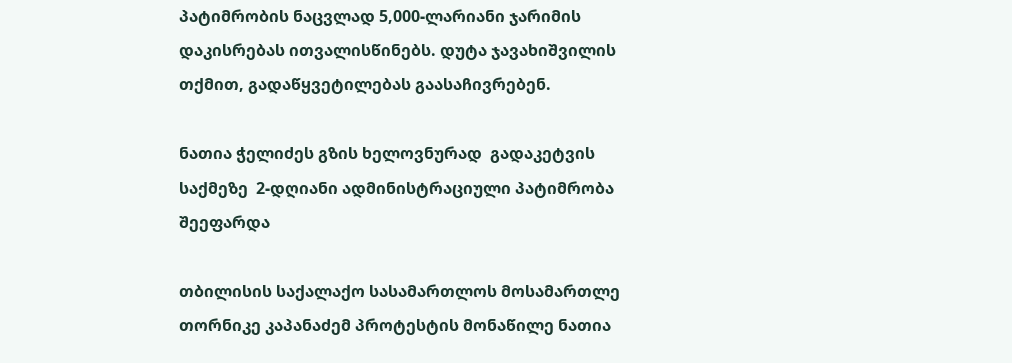პატიმრობის ნაცვლად 5,000-ლარიანი ჯარიმის დაკისრებას ითვალისწინებს. დუტა ჯავახიშვილის თქმით, გადაწყვეტილებას გაასაჩივრებენ.

ნათია ჭელიძეს გზის ხელოვნურად  გადაკეტვის საქმეზე  2-დღიანი ადმინისტრაციული პატიმრობა შეეფარდა

თბილისის საქალაქო სასამართლოს მოსამართლე თორნიკე კაპანაძემ პროტესტის მონაწილე ნათია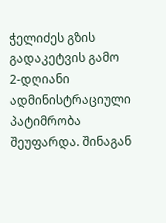ჭელიძეს გზის გადაკეტვის გამო 2-დღიანი ადმინისტრაციული პატიმრობა შეუფარდა. შინაგან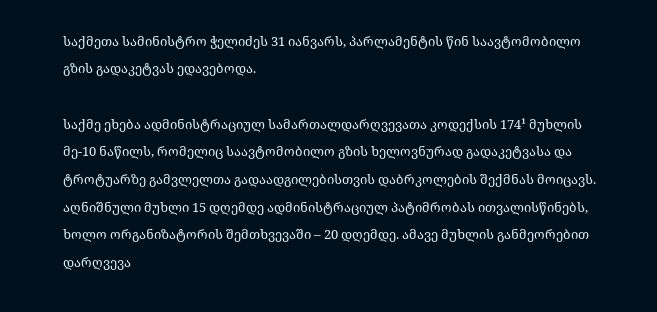საქმეთა სამინისტრო ჭელიძეს 31 იანვარს, პარლამენტის წინ საავტომობილო გზის გადაკეტვას ედავებოდა.

საქმე ეხება ადმინისტრაციულ სამართალდარღვევათა კოდექსის 174¹ მუხლის მე-10 ნაწილს, რომელიც საავტომობილო გზის ხელოვნურად გადაკეტვასა და ტროტუარზე გამვლელთა გადაადგილებისთვის დაბრკოლების შექმნას მოიცავს. აღნიშნული მუხლი 15 დღემდე ადმინისტრაციულ პატიმრობას ითვალისწინებს, ხოლო ორგანიზატორის შემთხვევაში – 20 დღემდე. ამავე მუხლის განმეორებით დარღვევა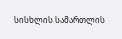სისხლის სამართლის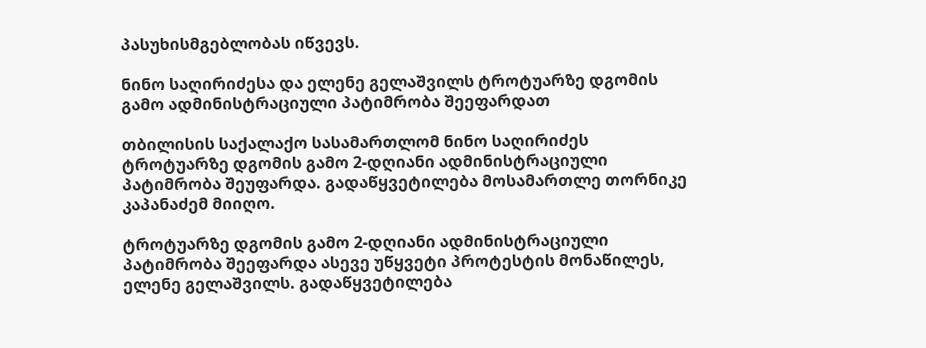პასუხისმგებლობას იწვევს.

ნინო საღირიძესა და ელენე გელაშვილს ტროტუარზე დგომის გამო ადმინისტრაციული პატიმრობა შეეფარდათ

თბილისის საქალაქო სასამართლომ ნინო საღირიძეს ტროტუარზე დგომის გამო 2-დღიანი ადმინისტრაციული პატიმრობა შეუფარდა. გადაწყვეტილება მოსამართლე თორნიკე კაპანაძემ მიიღო.

ტროტუარზე დგომის გამო 2-დღიანი ადმინისტრაციული პატიმრობა შეეფარდა ასევე უწყვეტი პროტესტის მონაწილეს, ელენე გელაშვილს. გადაწყვეტილება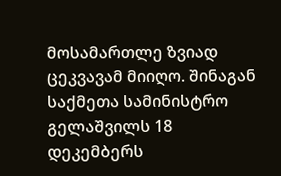მოსამართლე ზვიად ცეკვავამ მიიღო. შინაგან საქმეთა სამინისტრო გელაშვილს 18 დეკემბერს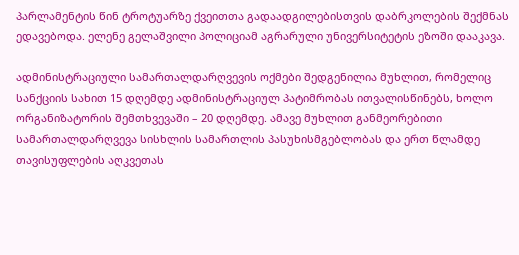პარლამენტის წინ ტროტუარზე ქვეითთა გადაადგილებისთვის დაბრკოლების შექმნას ედავებოდა. ელენე გელაშვილი პოლიციამ აგრარული უნივერსიტეტის ეზოში დააკავა.

ადმინისტრაციული სამართალდარღვევის ოქმები შედგენილია მუხლით, რომელიც სანქციის სახით 15 დღემდე ადმინისტრაციულ პატიმრობას ითვალისწინებს, ხოლო ორგანიზატორის შემთხვევაში – 20 დღემდე. ამავე მუხლით განმეორებითი სამართალდარღვევა სისხლის სამართლის პასუხისმგებლობას და ერთ წლამდე თავისუფლების აღკვეთას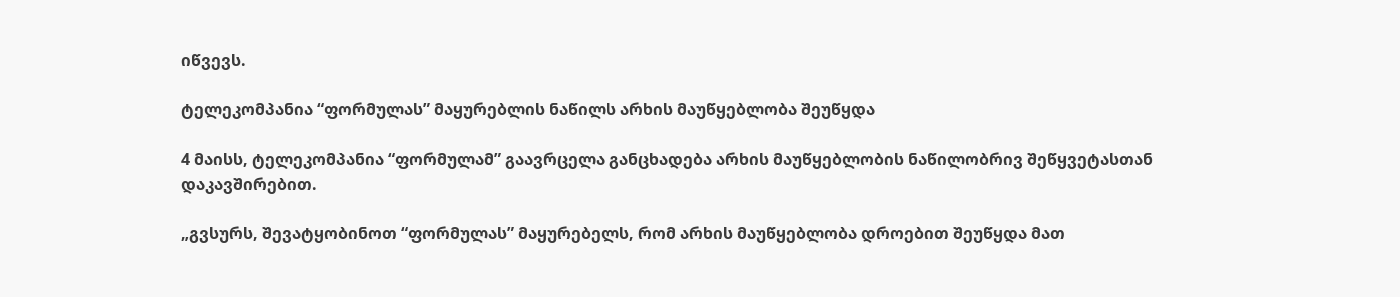იწვევს.

ტელეკომპანია “ფორმულას” მაყურებლის ნაწილს არხის მაუწყებლობა შეუწყდა

4 მაისს, ტელეკომპანია “ფორმულამ” გაავრცელა განცხადება არხის მაუწყებლობის ნაწილობრივ შეწყვეტასთან დაკავშირებით.

„გვსურს, შევატყობინოთ “ფორმულას” მაყურებელს, რომ არხის მაუწყებლობა დროებით შეუწყდა მათ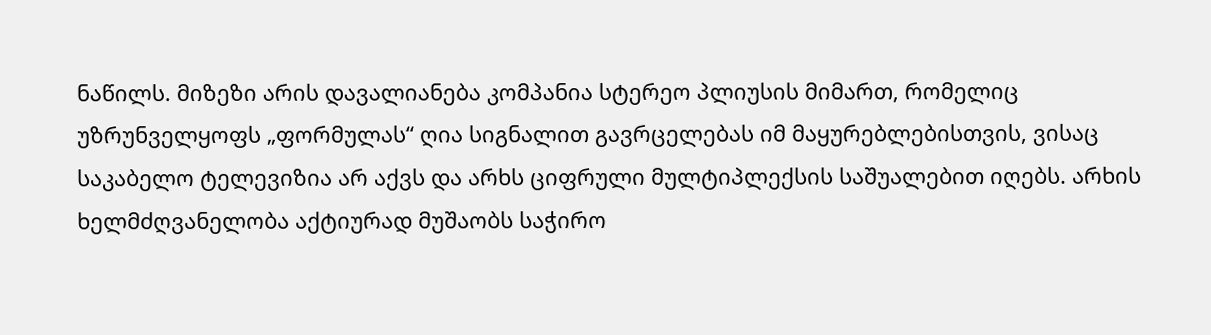ნაწილს. მიზეზი არის დავალიანება კომპანია სტერეო პლიუსის მიმართ, რომელიც უზრუნველყოფს „ფორმულას“ ღია სიგნალით გავრცელებას იმ მაყურებლებისთვის, ვისაც საკაბელო ტელევიზია არ აქვს და არხს ციფრული მულტიპლექსის საშუალებით იღებს. არხის ხელმძღვანელობა აქტიურად მუშაობს საჭირო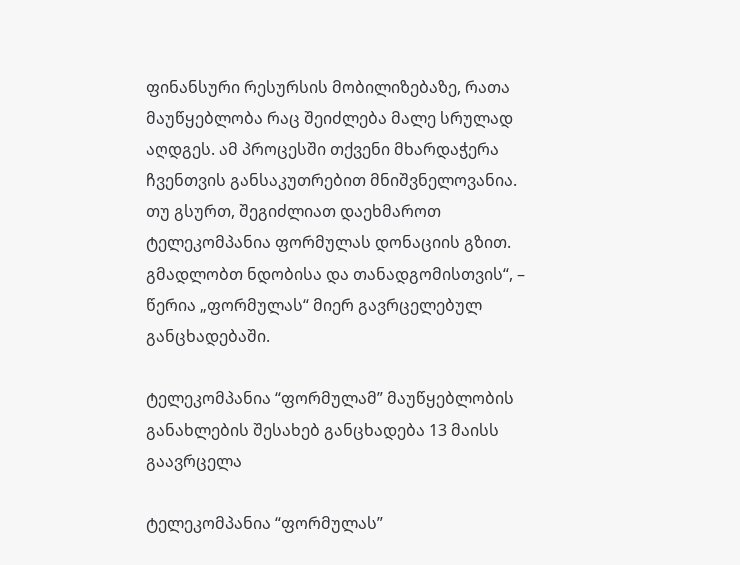ფინანსური რესურსის მობილიზებაზე, რათა მაუწყებლობა რაც შეიძლება მალე სრულად აღდგეს. ამ პროცესში თქვენი მხარდაჭერა ჩვენთვის განსაკუთრებით მნიშვნელოვანია. თუ გსურთ, შეგიძლიათ დაეხმაროთ ტელეკომპანია ფორმულას დონაციის გზით. გმადლობთ ნდობისა და თანადგომისთვის“, – წერია „ფორმულას“ მიერ გავრცელებულ განცხადებაში.

ტელეკომპანია “ფორმულამ” მაუწყებლობის განახლების შესახებ განცხადება 13 მაისს გაავრცელა

ტელეკომპანია “ფორმულას”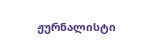ჟურნალისტი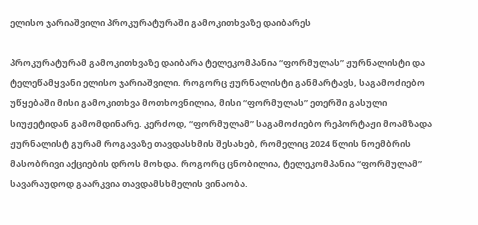ელისო ჯარიაშვილი პროკურატურაში გამოკითხვაზე დაიბარეს

პროკურატურამ გამოკითხვაზე დაიბარა ტელეკომპანია “ფორმულას” ჟურნალისტი და ტელეწამყვანი ელისო ჯარიაშვილი. როგორც ჟურნალისტი განმარტავს, საგამოძიებო უწყებაში მისი გამოკითხვა მოთხოვნილია, მისი “ფორმულას” ეთერში გასული სიუჟეტიდან გამომდინარე. კერძოდ, “ფორმულამ” საგამოძიებო რეპორტაჟი მოამზადა ჟურნალისტ გურამ როგავაზე თავდასხმის შესახებ, რომელიც 2024 წლის ნოემბრის მასობრივი აქციების დროს მოხდა. როგორც ცნობილია, ტელეკომპანია “ფორმულამ” სავარაუდოდ გაარკვია თავდამსხმელის ვინაობა.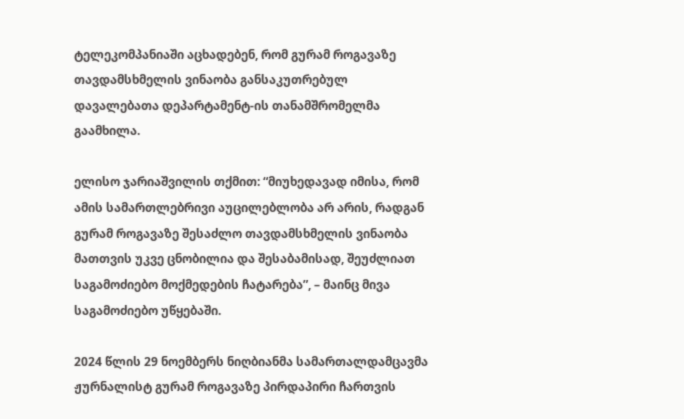ტელეკომპანიაში აცხადებენ, რომ გურამ როგავაზე თავდამსხმელის ვინაობა განსაკუთრებულ დავალებათა დეპარტამენტ-ის თანამშრომელმა გაამხილა.

ელისო ჯარიაშვილის თქმით: “მიუხედავად იმისა, რომ ამის სამართლებრივი აუცილებლობა არ არის, რადგან გურამ როგავაზე შესაძლო თავდამსხმელის ვინაობა მათთვის უკვე ცნობილია და შესაბამისად, შეუძლიათ საგამოძიებო მოქმედების ჩატარება”, – მაინც მივა საგამოძიებო უწყებაში.

2024 წლის 29 ნოემბერს ნიღბიანმა სამართალდამცავმა  ჟურნალისტ გურამ როგავაზე პირდაპირი ჩართვის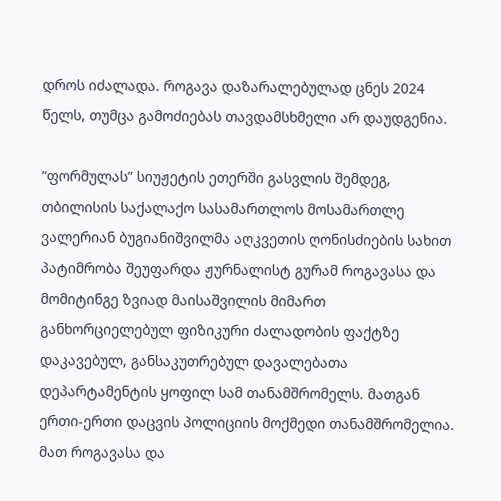დროს იძალადა. როგავა დაზარალებულად ცნეს 2024 წელს, თუმცა გამოძიებას თავდამსხმელი არ დაუდგენია.

“ფორმულას” სიუჟეტის ეთერში გასვლის შემდეგ, თბილისის საქალაქო სასამართლოს მოსამართლე ვალერიან ბუგიანიშვილმა აღკვეთის ღონისძიების სახით პატიმრობა შეუფარდა ჟურნალისტ გურამ როგავასა და მომიტინგე ზვიად მაისაშვილის მიმართ განხორციელებულ ფიზიკური ძალადობის ფაქტზე დაკავებულ, განსაკუთრებულ დავალებათა დეპარტამენტის ყოფილ სამ თანამშრომელს. მათგან ერთი-ერთი დაცვის პოლიციის მოქმედი თანამშრომელია. მათ როგავასა და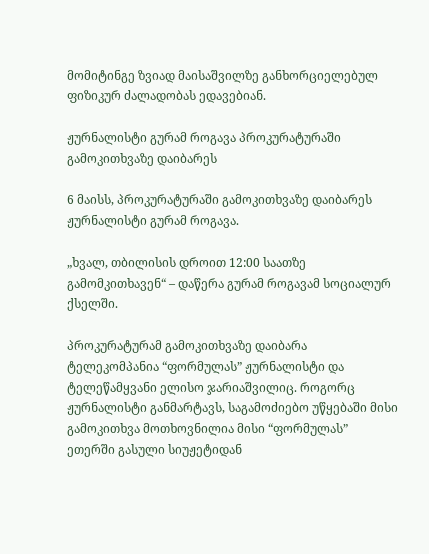მომიტინგე ზვიად მაისაშვილზე განხორციელებულ ფიზიკურ ძალადობას ედავებიან.

ჟურნალისტი გურამ როგავა პროკურატურაში გამოკითხვაზე დაიბარეს

6 მაისს, პროკურატურაში გამოკითხვაზე დაიბარეს ჟურნალისტი გურამ როგავა.

„ხვალ, თბილისის დროით 12:00 საათზე გამომკითხავენ“ – დაწერა გურამ როგავამ სოციალურ ქსელში.

პროკურატურამ გამოკითხვაზე დაიბარა ტელეკომპანია “ფორმულას” ჟურნალისტი და ტელეწამყვანი ელისო ჯარიაშვილიც. როგორც ჟურნალისტი განმარტავს, საგამოძიებო უწყებაში მისი გამოკითხვა მოთხოვნილია მისი “ფორმულას” ეთერში გასული სიუჟეტიდან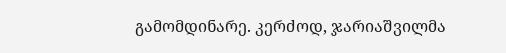გამომდინარე. კერძოდ, ჯარიაშვილმა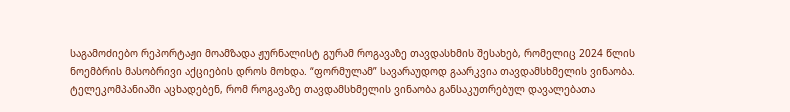საგამოძიებო რეპორტაჟი მოამზადა ჟურნალისტ გურამ როგავაზე თავდასხმის შესახებ, რომელიც 2024 წლის ნოემბრის მასობრივი აქციების დროს მოხდა. “ფორმულამ” სავარაუდოდ გაარკვია თავდამსხმელის ვინაობა. ტელეკომპანიაში აცხადებენ, რომ როგავაზე თავდამსხმელის ვინაობა განსაკუთრებულ დავალებათა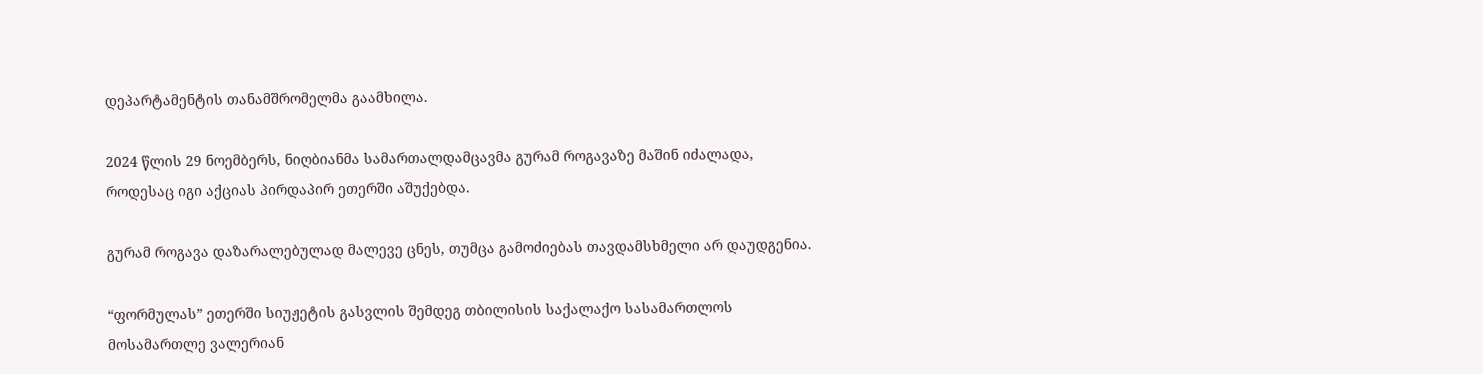დეპარტამენტის თანამშრომელმა გაამხილა.

2024 წლის 29 ნოემბერს, ნიღბიანმა სამართალდამცავმა გურამ როგავაზე მაშინ იძალადა, როდესაც იგი აქციას პირდაპირ ეთერში აშუქებდა.

გურამ როგავა დაზარალებულად მალევე ცნეს, თუმცა გამოძიებას თავდამსხმელი არ დაუდგენია.

“ფორმულას” ეთერში სიუჟეტის გასვლის შემდეგ თბილისის საქალაქო სასამართლოს მოსამართლე ვალერიან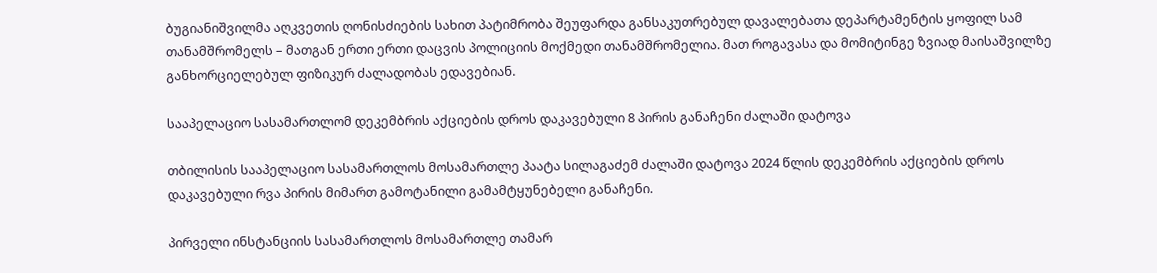ბუგიანიშვილმა აღკვეთის ღონისძიების სახით პატიმრობა შეუფარდა განსაკუთრებულ დავალებათა დეპარტამენტის ყოფილ სამ თანამშრომელს – მათგან ერთი ერთი დაცვის პოლიციის მოქმედი თანამშრომელია. მათ როგავასა და მომიტინგე ზვიად მაისაშვილზე განხორციელებულ ფიზიკურ ძალადობას ედავებიან.

სააპელაციო სასამართლომ დეკემბრის აქციების დროს დაკავებული 8 პირის განაჩენი ძალაში დატოვა

თბილისის სააპელაციო სასამართლოს მოსამართლე პაატა სილაგაძემ ძალაში დატოვა 2024 წლის დეკემბრის აქციების დროს დაკავებული რვა პირის მიმართ გამოტანილი გამამტყუნებელი განაჩენი.

პირველი ინსტანციის სასამართლოს მოსამართლე თამარ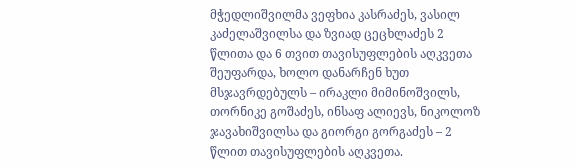მჭედლიშვილმა ვეფხია კასრაძეს, ვასილ კაძელაშვილსა და ზვიად ცეცხლაძეს 2 წლითა და 6 თვით თავისუფლების აღკვეთა შეუფარდა, ხოლო დანარჩენ ხუთ მსჯავრდებულს – ირაკლი მიმინოშვილს, თორნიკე გოშაძეს, ინსაფ ალიევს, ნიკოლოზ ჯავახიშვილსა და გიორგი გორგაძეს – 2 წლით თავისუფლების აღკვეთა.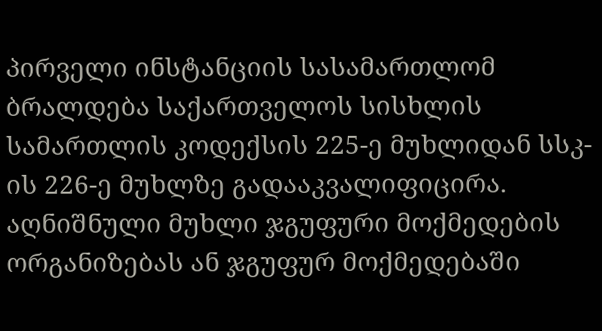პირველი ინსტანციის სასამართლომ ბრალდება საქართველოს სისხლის სამართლის კოდექსის 225-ე მუხლიდან სსკ-ის 226-ე მუხლზე გადააკვალიფიცირა. აღნიშნული მუხლი ჯგუფური მოქმედების ორგანიზებას ან ჯგუფურ მოქმედებაში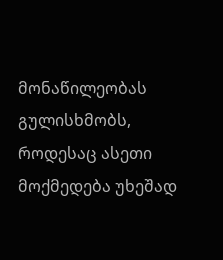მონაწილეობას გულისხმობს, როდესაც ასეთი მოქმედება უხეშად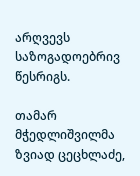არღვევს საზოგადოებრივ წესრიგს.

თამარ მჭედლიშვილმა ზვიად ცეცხლაძე,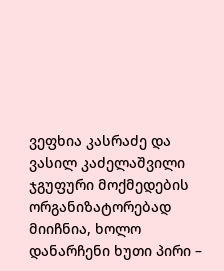ვეფხია კასრაძე და ვასილ კაძელაშვილი ჯგუფური მოქმედების ორგანიზატორებად მიიჩნია, ხოლო დანარჩენი ხუთი პირი –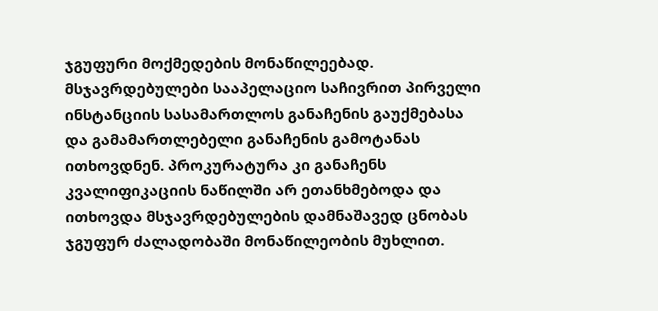ჯგუფური მოქმედების მონაწილეებად. მსჯავრდებულები სააპელაციო საჩივრით პირველი ინსტანციის სასამართლოს განაჩენის გაუქმებასა და გამამართლებელი განაჩენის გამოტანას ითხოვდნენ. პროკურატურა კი განაჩენს კვალიფიკაციის ნაწილში არ ეთანხმებოდა და ითხოვდა მსჯავრდებულების დამნაშავედ ცნობას ჯგუფურ ძალადობაში მონაწილეობის მუხლით.